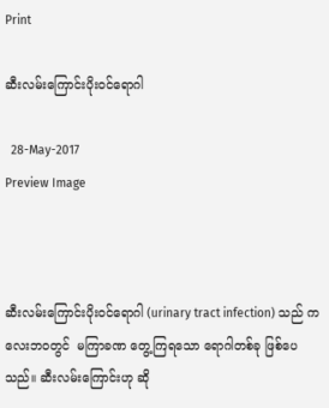Print

ဆီးလမ်းကြောင်းပိုးဝင်ရောဂါ

  28-May-2017
Preview Image



ဆီးလမ်းကြောင်းပိုးဝင်ရောဂါ (urinary tract infection) သည် ကလေးဘဝတွင်  မကြာခဏ တွေ့ကြရသော ရောဂါတစ်ခု ဖြစ်ပေသည်။ ဆီးလမ်းကြောင်းဟု ဆို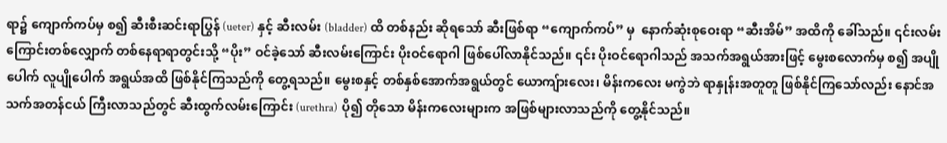ရာ၌ ကျောက်ကပ်မှ စ၍ ဆီးစီးဆင်းရာပြွန် (ueter) နှင့် ဆီးလမ်း (bladder) ထိ တစ်နည်း ဆိုရသော် ဆီးဖြစ်ရာ “ကျောက်ကပ်” မှ  နောက်ဆုံးစုဝေးရာ “ဆီးအိမ်” အထိကို ခေါ်သည်။ ၎င်းလမ်းကြောင်းတစ်လျှောက် တစ်နေရာရာတွင်းသို့ “ပိုး” ဝင်ခဲ့သော် ဆီးလမ်းကြောင်း ပိုးဝင်ရောဂါ ဖြစ်ပေါ်လာနိုင်သည်။ ၎င်း ပိုးဝင်ရောဂါသည် အသက်အရွယ်အားဖြင့် မွေးစလောက်မှ စ၍ အပျိုပေါက် လူပျိုပေါက် အရွယ်အထိ ဖြစ်နိုင်ကြသည်ကို တွေ့ရသည်။ မွေးစနှင့် တစ်နှစ်အောက်အရွယ်တွင် ယောကျ်ားလေး၊ မိန်းကလေး မကွဲဘဲ ရာနှုန်းအတူတူ ဖြစ်နိုင်ကြသော်လည်း နောင်အသက်အတန်ငယ် ကြီးလာသည်တွင် ဆီးထွက်လမ်းကြောင်း (urethra) ပို၍ တိုသော မိန်းကလေးများက အဖြစ်များလာသည်ကို တွေ့နိုင်သည်။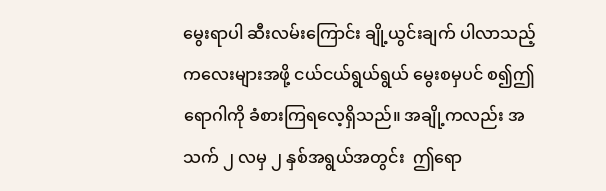မွေးရာပါ ဆီးလမ်းကြောင်း ချို့ယွင်းချက် ပါလာသည့် ကလေးများအဖို့ ငယ်ငယ်ရွယ်ရွယ် မွေးစမှပင် စ၍ဤရောဂါကို ခံစားကြရလေ့ရှိသည်။ အချို့ကလည်း အသက် ၂ လမှ ၂ နှစ်အရွယ်အတွင်း  ဤရော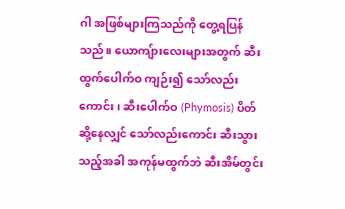ဂါ အဖြစ်များကြသည်ကို တွေ့ရပြန်သည်။ ယောကျ်ားလေးများအတွက် ဆီးထွက်ပေါက်ဝ ကျဉ်း၍ သော်လည်းကောင်း၊ ဆီးပေါက်ဝ (Phymosis) ပိတ်ဆို့နေလျှင် သော်လည်းကောင်း ဆီးသွားသည့်အခါ အကုန်မထွက်ဘဲ ဆီးအိမ်တွင်း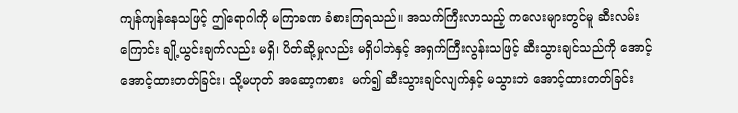ကျန်ကျန်နေသဖြင့် ဤရောဂါကို မကြာခဏ ခံစားကြရသည်။ အသက်ကြီးလာသည့် ကလေးများတွင်မူ ဆီးလမ်းကြောင်း ချို့ယွင်းချက်လည်း မရှိ၊ ပိတ်ဆို့မှုလည်း မရှိပါဘဲနှင့် အရှက်ကြီးလွန်းသဖြင့် ဆီးသွားချင်သည်ကို အောင့်အောင့်ထားတတ်ခြင်း၊ သို့မဟုတ် အဆော့ကစား  မက်၍ ဆီးသွားချင်လျက်နှင့် မသွားဘဲ အောင့်ထားတတ်ခြင်း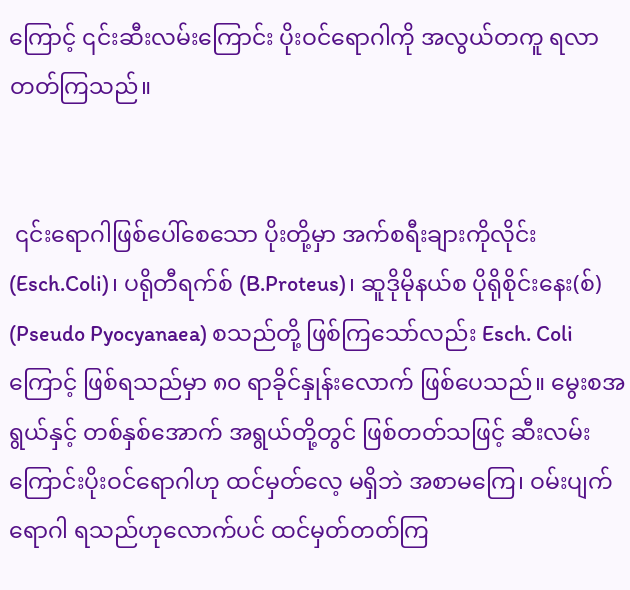ကြောင့် ၎င်းဆီးလမ်းကြောင်း ပိုးဝင်ရောဂါကို အလွယ်တကူ ရလာတတ်ကြသည်။


 ၎င်းရောဂါဖြစ်ပေါ်စေသော ပိုးတို့မှာ အက်စရီးချားကိုလိုင်း (Esch.Coli)၊ ပရိုတီရက်စ် (B.Proteus)၊ ဆူဒိုမိုနယ်စ ပိုရိုစိုင်းနေး(စ်) (Pseudo Pyocyanaea) စသည်တို့ ဖြစ်ကြသော်လည်း Esch. Coli ကြောင့် ဖြစ်ရသည်မှာ ၈၀ ရာခိုင်နှုန်းလောက် ဖြစ်ပေသည်။ မွေးစအရွယ်နှင့် တစ်နှစ်အောက် အရွယ်တို့တွင် ဖြစ်တတ်သဖြင့် ဆီးလမ်းကြောင်းပိုးဝင်ရောဂါဟု ထင်မှတ်လေ့ မရှိဘဲ အစာမကြေ၊ ဝမ်းပျက်ရောဂါ ရသည်ဟုလောက်ပင် ထင်မှတ်တတ်ကြ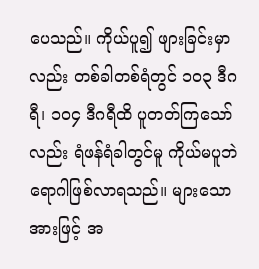ပေသည်။ ကိုယ်ပူ၍ ဖျားခြင်းမှာလည်း တစ်ခါတစ်ရံတွင် ၁၀၃ ဒီဂရီ၊ ၁၀၄ ဒီဂရီထိ ပူတတ်ကြသော်လည်း ရံဖန်ရံခါတွင်မူ ကိုယ်မပူဘဲ ရောဂါဖြစ်လာရသည်။ များသောအားဖြင့် အ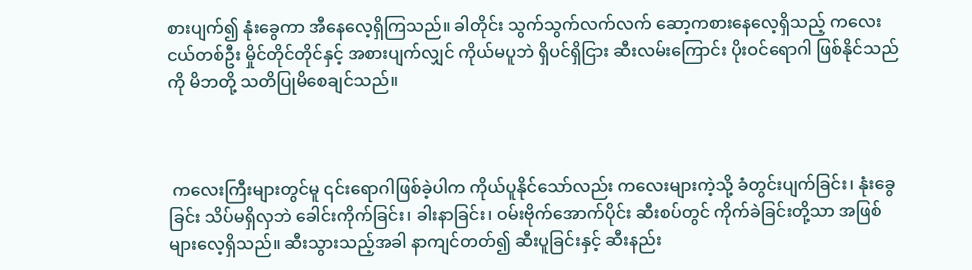စားပျက်၍ နုံးခွေကာ အီနေလေ့ရှိကြသည်။ ခါတိုင်း သွက်သွက်လက်လက် ဆော့ကစားနေလေ့ရှိသည့် ကလေးငယ်တစ်ဦး မှိုင်တိုင်တိုင်နှင့် အစားပျက်လျှင် ကိုယ်မပူဘဲ ရှိပင်ရှိငြား ဆီးလမ်းကြောင်း ပိုးဝင်ရောဂါ ဖြစ်နိုင်သည်ကို မိဘတို့ သတိပြုမိစေချင်သည်။



 ကလေးကြီးများတွင်မူ ၎င်းရောဂါဖြစ်ခဲ့ပါက ကိုယ်ပူနိုင်သော်လည်း ကလေးများကဲ့သို့ ခံတွင်းပျက်ခြင်း၊ နုံးခွေခြင်း သိပ်မရှိလှဘဲ ခေါင်းကိုက်ခြင်း၊ ခါးနာခြင်း၊ ဝမ်းဗိုက်အောက်ပိုင်း ဆီးစပ်တွင် ကိုက်ခဲခြင်းတို့သာ အဖြစ်များလေ့ရှိသည်။ ဆီးသွားသည့်အခါ နာကျင်တတ်၍ ဆီးပူခြင်းနှင့် ဆီးနည်း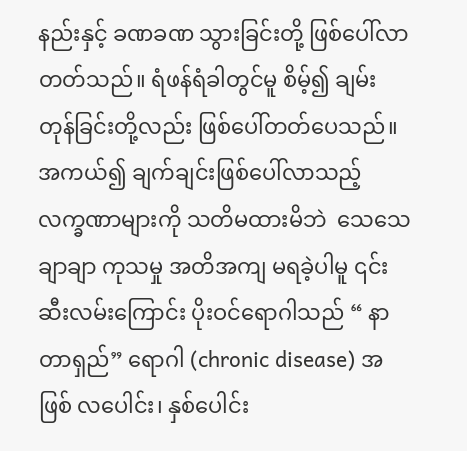နည်းနှင့် ခဏခဏ သွားခြင်းတို့ ဖြစ်ပေါ်လာတတ်သည်။ ရံဖန်ရံခါတွင်မူ စိမ့်၍ ချမ်းတုန်ခြင်းတို့လည်း ဖြစ်ပေါ်တတ်ပေသည်။ အကယ်၍ ချက်ချင်းဖြစ်ပေါ်လာသည့် လက္ခဏာများကို သတိမထားမိဘဲ  သေသေချာချာ ကုသမှု အတိအကျ မရခဲ့ပါမူ ၎င်းဆီးလမ်းကြောင်း ပိုးဝင်ရောဂါသည် “ နာတာရှည်” ရောဂါ (chronic disease) အဖြစ် လပေါင်း၊ နှစ်ပေါင်း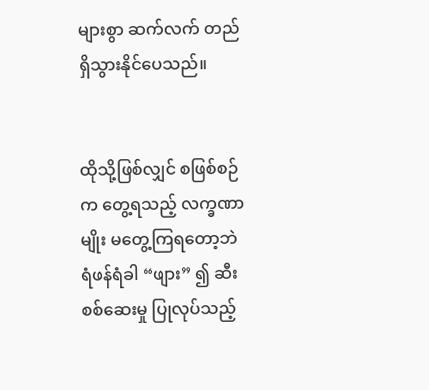များစွာ ဆက်လက် တည်ရှိသွားနိုင်ပေသည်။


ထိုသို့ဖြစ်လျှင် စဖြစ်စဉ်က တွေ့ရသည့် လက္ခဏာမျိုး မတွေ့ကြရတော့ဘဲ ရံဖန်ရံခါ “ဖျား” ၍ ဆီးစစ်ဆေးမှု ပြုလုပ်သည့်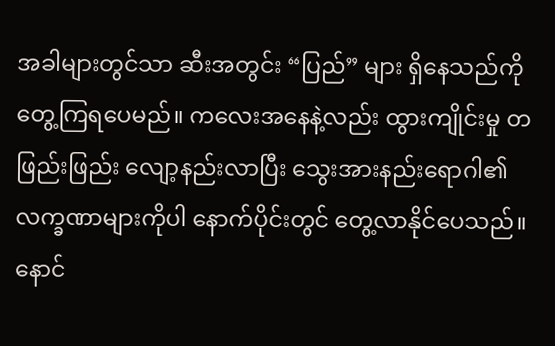အခါများတွင်သာ ဆီးအတွင်း “ပြည်” များ ရှိနေသည်ကို တွေ့ကြရပေမည်။ ကလေးအနေနဲ့လည်း ထွားကျိုင်းမှု တဖြည်းဖြည်း လျော့နည်းလာပြီး သွေးအားနည်းရောဂါ၏ လက္ခဏာများကိုပါ နောက်ပိုင်းတွင် တွေ့လာနိုင်ပေသည်။ နောင်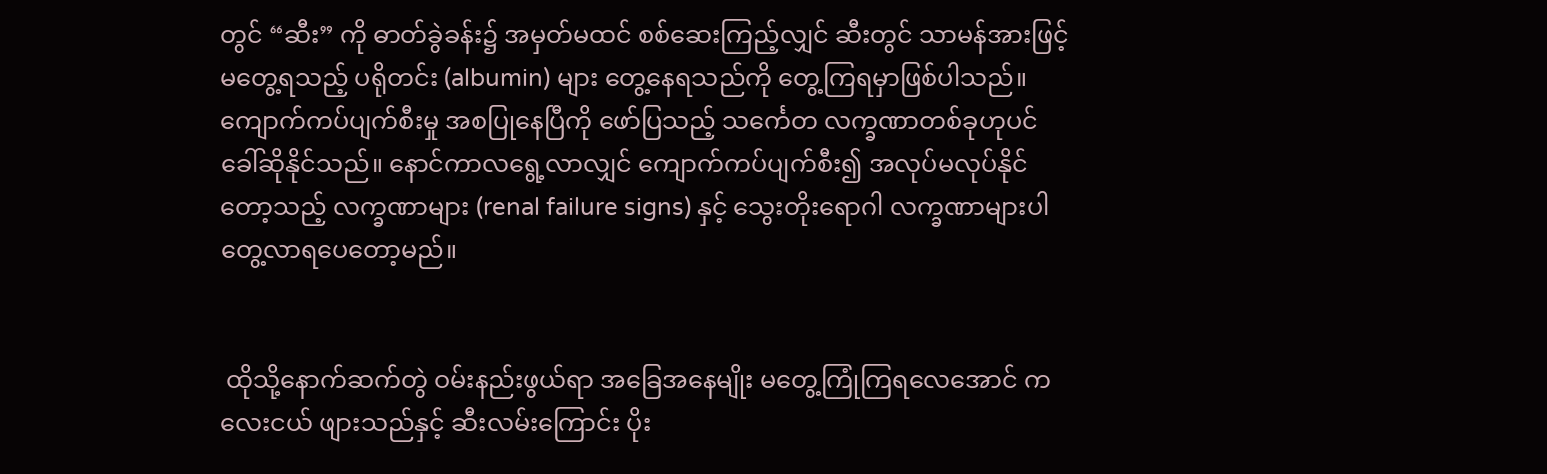တွင် “ဆီး” ကို ဓာတ်ခွဲခန်း၌ အမှတ်မထင် စစ်ဆေးကြည့်လျှင် ဆီးတွင် သာမန်အားဖြင့် မတွေ့ရသည့် ပရိုတင်း (albumin) များ တွေ့နေရသည်ကို တွေ့ကြရမှာဖြစ်ပါသည်။ ကျောက်ကပ်ပျက်စီးမှု အစပြုနေပြီကို ဖော်ပြသည့် သင်္ကေတ လက္ခဏာတစ်ခုဟုပင် ခေါ်ဆိုနိုင်သည်။ နောင်ကာလရွေ့လာလျှင် ကျောက်ကပ်ပျက်စီး၍ အလုပ်မလုပ်နိုင်တော့သည့် လက္ခဏာများ (renal failure signs) နှင့် သွေးတိုးရောဂါ လက္ခဏာများပါ တွေ့လာရပေတော့မည်။


 ထိုသို့နောက်ဆက်တွဲ ဝမ်းနည်းဖွယ်ရာ အခြေအနေမျိုး မတွေ့ကြုံကြရလေအောင် ကလေးငယ် ဖျားသည်နှင့် ဆီးလမ်းကြောင်း ပိုး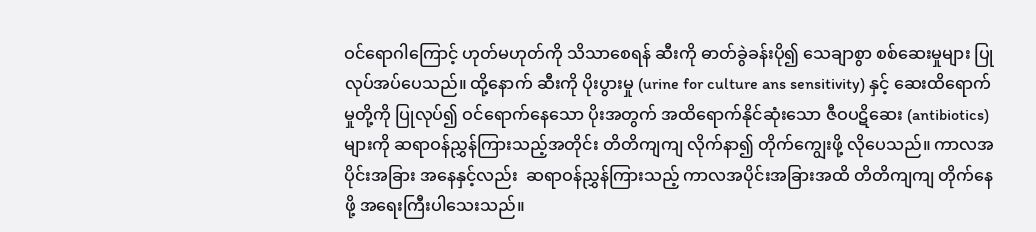ဝင်ရောဂါကြောင့် ဟုတ်မဟုတ်ကို သိသာစေရန် ဆီးကို ဓာတ်ခွဲခန်းပို၍ သေချာစွာ စစ်ဆေးမှုများ ပြုလုပ်အပ်ပေသည်။ ထို့နောက် ဆီးကို ပိုးပွားမှု (urine for culture ans sensitivity) နှင့် ဆေးထိရောက်မှုတို့ကို ပြုလုပ်၍ ဝင်ရောက်နေသော ပိုးအတွက် အထိရောက်နိုင်ဆုံးသော ဇီဝပဋိဆေး (antibiotics) များကို ဆရာဝန်ညွှန်ကြားသည့်အတိုင်း တိတိကျကျ လိုက်နာ၍ တိုက်ကျွေးဖို့ လိုပေသည်။ ကာလအပိုင်းအခြား အနေနှင့်လည်း  ဆရာဝန်ညွှန်ကြားသည့် ကာလအပိုင်းအခြားအထိ တိတိကျကျ တိုက်နေဖို့ အရေးကြီးပါသေးသည်။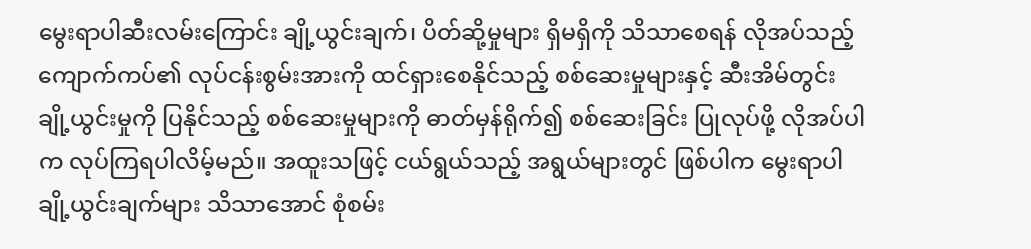မွေးရာပါဆီးလမ်းကြောင်း ချို့ယွင်းချက်၊ ပိတ်ဆို့မှုများ ရှိမရှိကို သိသာစေရန် လိုအပ်သည့် ကျောက်ကပ်၏ လုပ်ငန်းစွမ်းအားကို ထင်ရှားစေနိုင်သည့် စစ်ဆေးမှုများနှင့် ဆီးအိမ်တွင်း ချို့ယွင်းမှုကို ပြနိုင်သည့် စစ်ဆေးမှုများကို ဓာတ်မှန်ရိုက်၍ စစ်ဆေးခြင်း ပြုလုပ်ဖို့ လိုအပ်ပါက လုပ်ကြရပါလိမ့်မည်။ အထူးသဖြင့် ငယ်ရွယ်သည့် အရွယ်များတွင် ဖြစ်ပါက မွေးရာပါချို့ယွင်းချက်များ သိသာအောင် စုံစမ်း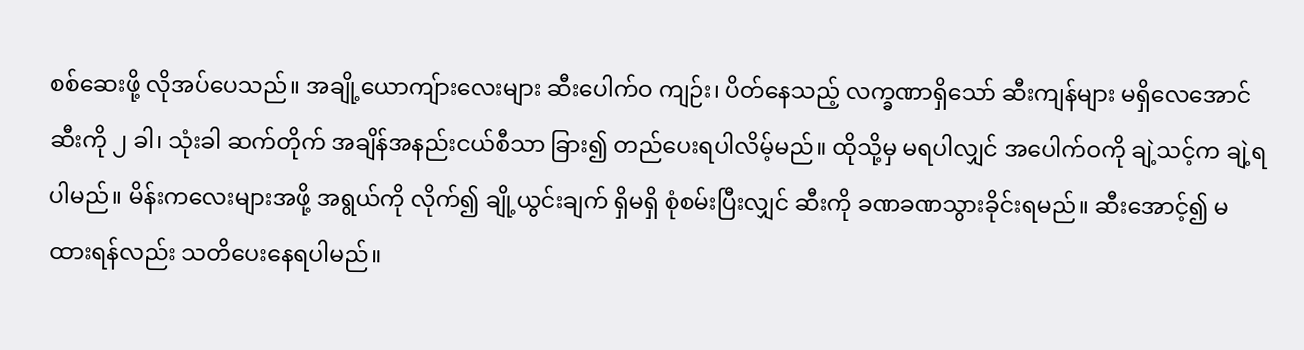စစ်ဆေးဖို့ လိုအပ်ပေသည်။ အချို့ယောကျ်ားလေးများ ဆီးပေါက်ဝ ကျဉ်း၊ ပိတ်နေသည့် လက္ခဏာရှိသော် ဆီးကျန်များ မရှိလေအောင် ဆီးကို ၂ ခါ၊ သုံးခါ ဆက်တိုက် အချိန်အနည်းငယ်စီသာ ခြား၍ တည်ပေးရပါလိမ့်မည်။ ထိုသို့မှ မရပါလျှင် အပေါက်ဝကို ချဲ့သင့်က ချဲ့ရပါမည်။ မိန်းကလေးများအဖို့ အရွယ်ကို လိုက်၍ ချို့ယွင်းချက် ရှိမရှိ စုံစမ်းပြီးလျှင် ဆီးကို ခဏခဏသွားခိုင်းရမည်။ ဆီးအောင့်၍ မထားရန်လည်း သတိပေးနေရပါမည်။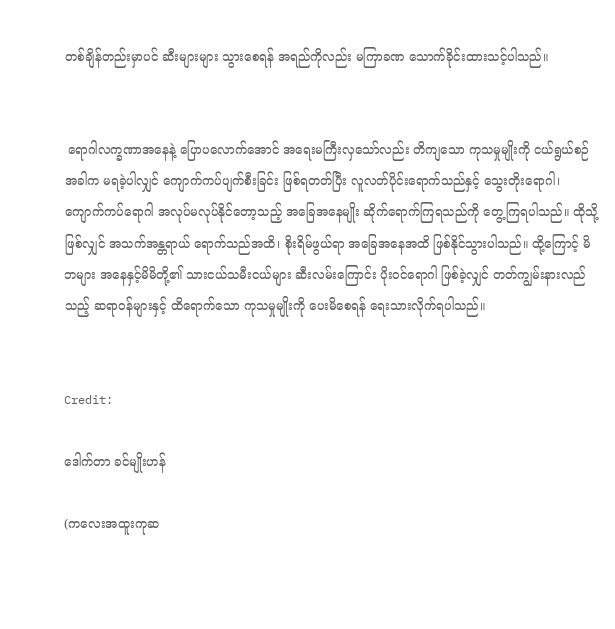တစ်ချိန်တည်းမှာပင် ဆီးများများ သွားစေရန် အရည်ကိုလည်း မကြာခဏ သောက်ခိုင်းထားသင့်ပါသည်။


 ရောဂါလက္ခဏာအနေနဲ့ ပြောပလောက်အောင် အရေးမကြီးလှသော်လည်း တိကျသော ကုသမှုမျိုးကို ငယ်ရွယ်စဉ်အခါက မရခဲ့ပါလျှင် ကျောက်ကပ်ပျက်စီးခြင်း ဖြစ်ရတတ်ပြီး လူလတ်ပိုင်းရောက်သည်နှင့် သွေးတိုးရောဂါ၊ ကျောက်ကပ်ရောဂါ အလုပ်မလုပ်နိုင်တော့သည့် အခြေအနေမျိုး ဆိုက်ရောက်ကြရသည်ကို တွေ့ကြရပါသည်။ ထိုသို့ဖြစ်လျှင် အသက်အန္တရာယ် ရောက်သည်အထိ၊ စိုးရိမ်ဖွယ်ရာ အခြေအနေအထိ ဖြစ်နိုင်သွားပါသည်။ ထို့ကြောင့် မိဘများ အနေနှင့်မိမိတို့၏ သားငယ်သမီးငယ်များ ဆီးလမ်းကြောင်း ပိုးဝင်ရောဂါ ဖြစ်ခဲ့လျှင် တတ်ကျွမ်းနားလည်သည့် ဆရာဝန်များနှင့် ထိရောက်သော ကုသမှုမျိုးကို ပေးမိစေရန် ရေးသားလိုက်ရပါသည်။


Credit:

ဒေါက်တာ ခင်မျိုးဟန်

(ကလေးအထူးကုဆ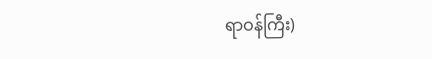ရာဝန်ကြီး)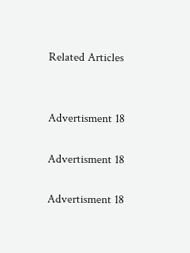Related Articles


Advertisment 18

Advertisment 18

Advertisment 18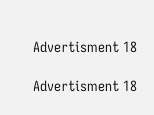Advertisment 18

Advertisment 18